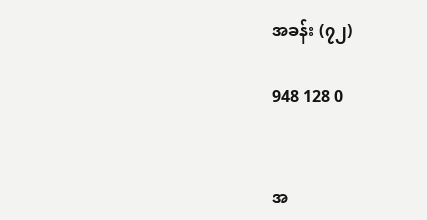အခန်း (၇၂)

948 128 0


အ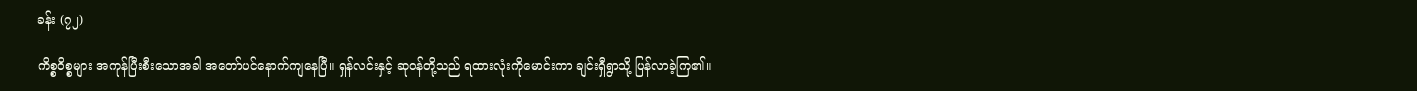ခန်း (၇၂)

ကိစ္စဝိစ္စများ အကုန်ပြီးစီးသောအခါ အတော်ပင်နောက်ကျနေပြီ။ ရှန်လင်းနှင့် ဆုဝန်တို့သည် ရထားလုံးကိုမောင်းကာ ချင်းရှီရွာသို့ ပြန်လာခဲ့ကြ၏။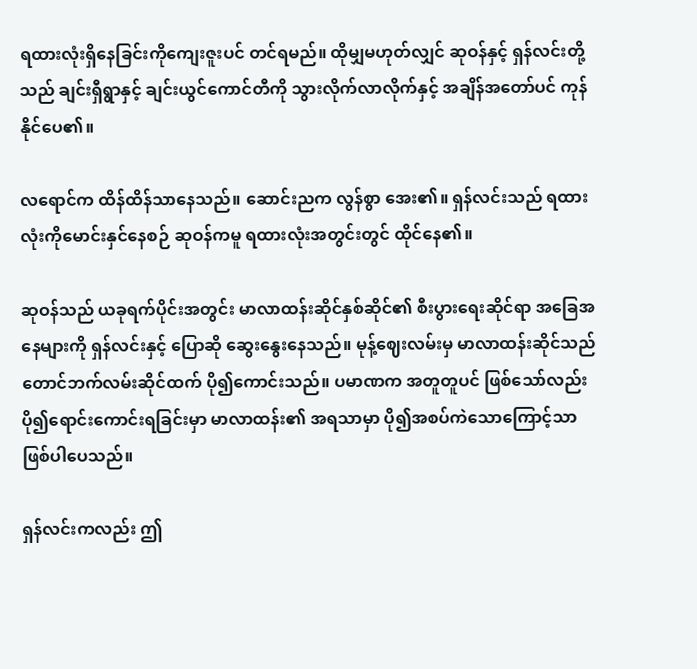ရထားလုံးရှိနေခြင်းကိုကျေးဇူးပင် တင်ရမည်။ ထိုမျှမဟုတ်လျှင် ဆုဝန်နှင့် ရှန်လင်းတို့သည် ချင်းရှီရွာနှင့် ချင်းယွင်ကောင်တီကို သွားလိုက်လာလိုက်နှင့် အချိန်အတော်ပင် ကုန်နိုင်ပေ၏။

လရောင်က ထိန်ထိန်သာနေသည်။ ဆောင်းညက လွန်စွာ အေး၏။ ရှန်လင်းသည် ရထားလုံးကိုမောင်းနှင်နေစဉ် ဆုဝန်ကမူ ရထားလုံးအတွင်းတွင် ထိုင်နေ၏။

ဆုဝန်သည် ယခုရက်ပိုင်းအတွင်း မာလာထန်းဆိုင်နှစ်ဆိုင်၏ စီးပွားရေးဆိုင်ရာ အခြေအနေများကို ရှန်လင်းနှင့် ပြောဆို ဆွေးနွေးနေသည်။ မုန့်ဈေးလမ်းမှ မာလာထန်းဆိုင်သည် တောင်ဘက်လမ်းဆိုင်ထက် ပို၍ကောင်းသည်။ ပမာဏက အတူတူပင် ဖြစ်သော်လည်း ပို၍ရောင်းကောင်းရခြင်းမှာ မာလာထန်း၏ အရသာမှာ ပို၍အစပ်ကဲသောကြောင့်သာ ဖြစ်ပါပေသည်။

ရှန်လင်းကလည်း ဤ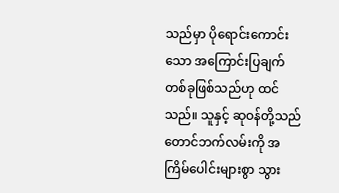သည်မှာ ပိုရောင်းကောင်းသော အကြောင်းပြချက်တစ်ခုဖြစ်သည်ဟု ထင်သည်။ သူနှင့် ဆုဝန်တို့သည် တောင်ဘက်လမ်းကို အကြိမ်ပေါင်းများစွာ သွား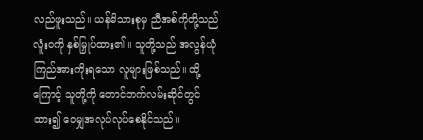လည်ဖူးသည်။ ယန်မိသားစုမှ ညီအစ်ကိုတို့သည် လူံးဝကို နှစ်မြှုပ်ထား၏။ သူတို့သည် အလွန်ယုံကြည်အားကိုးရသော လူများဖြစ်သည်။ ထို့ကြောင့် သူတို့ကို တောင်ဘက်လမ်းဆိုင်တွင် ထား၍ ဝေမျှအလုပ်လုပ်စေနိုင်သည်။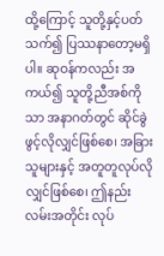ထို့ကြောင့် သူတို့နှင့်ပတ်သက်၍ ပြဿနာတော့မရှိပါ။ ဆုဝန်ကလည်း အကယ်၍ သူတို့ညီအစ်ကိုသာ အနာဂတ်တွင် ဆိုင်ခွဲဖွင့်လိုလျှင်ဖြစ်စေ၊ အခြားသူများနှင့် အတူတူလုပ်‌လိုလျှင်ဖြစ်စေ၊ ဤနည်းလမ်းအတိုင်း လုပ်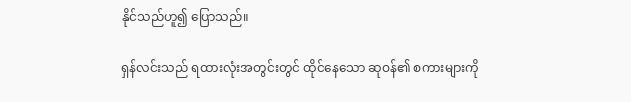နိုင်သည်ဟူ၍ ပြောသည်။

ရှန်လင်းသည် ရထားလုံးအတွင်းတွင် ထိုင်နေသော ဆုဝန်၏ စကားများကို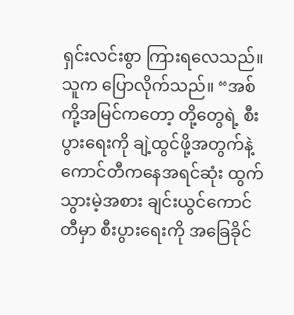ရှင်းလင်းစွာ ကြားရလေသည်။ သူက ပြောလိုက်သည်။ “အစ်ကို့အမြင်က‌တော့ တို့တွေရဲ့ စီးပွားရေးကို ချဲ့ထွင်ဖို့အတွက်နဲ့ ကောင်တီကနေအရင်ဆုံး ထွက်သွားမဲ့အစား ချင်းယွင်ကောင်တီမှာ စီးပွားရေးကို အခြေခိုင်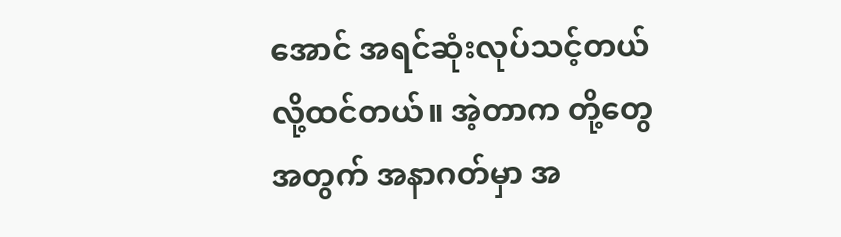အောင် အရင်ဆုံးလုပ်သင့်တယ်လို့ထင်တယ်။ အဲ့တာက တို့တွေအတွက် အနာဂတ်မှာ အ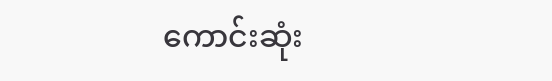ကောင်းဆုံး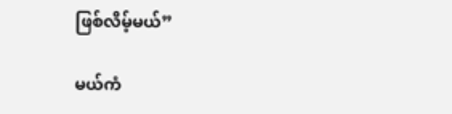ဖြစ်လိမ့်မယ်”

မယ်ကံ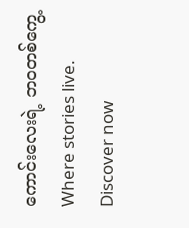ကောင်းလေးရဲ့ ဘဝတစ်ကွေ့Where stories live. Discover now